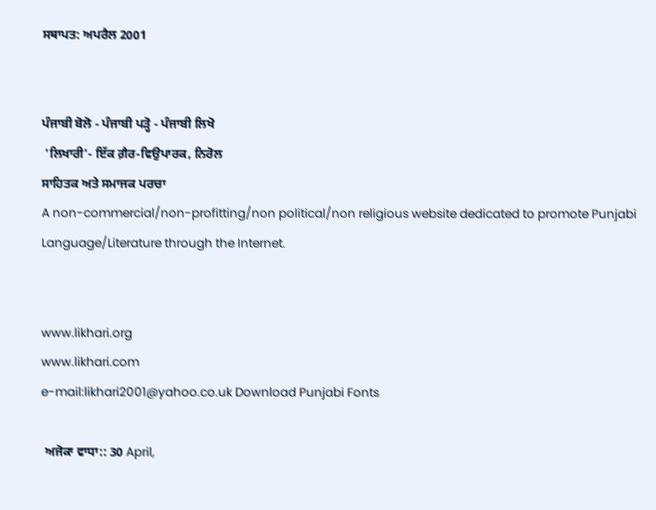ਸਥਾਪਤ: ਅਪਰੈਲ 2001


ਪੰਜਾਬੀ ਬੋਲੋ - ਪੰਜਾਬੀ ਪੜ੍ਹੋ - ਪੰਜਾਬੀ ਲਿਖੋ
 'ਲਿਖਾਰੀ'- ਇੱਕ ਗ਼ੈਰ-ਵਿਉਪਾਰਕ, ਨਿਰੋਲ
ਸਾਹਿਤਕ ਅਤੇ ਸਮਾਜਕ ਪਰਚਾ
A non-commercial/non-profitting/non political/non religious website dedicated to promote Punjabi Language/Literature through the Internet.


www.likhari.org
www.likhari.com
e-mail:likhari2001@yahoo.co.uk Download Punjabi Fonts

 ਅਜੋਕਾ ਵਾਧਾ:: 30 April,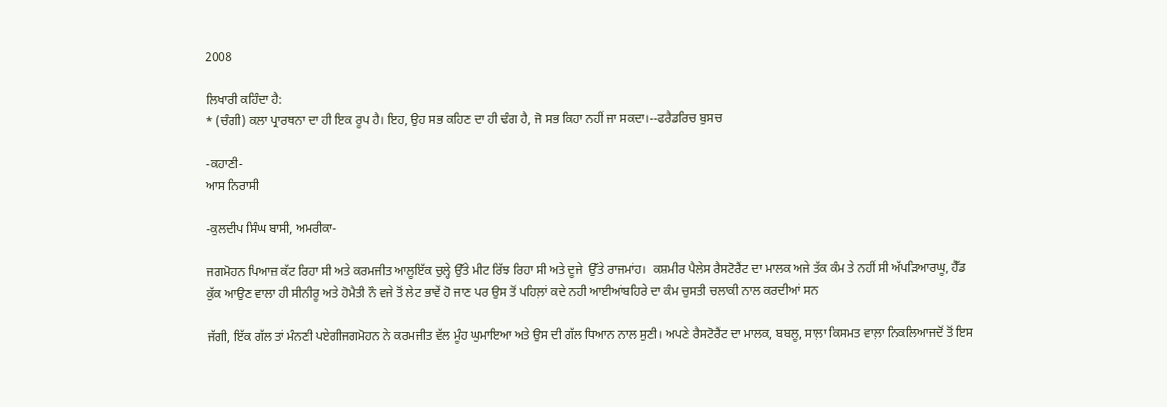2008

ਲਿਖਾਰੀ ਕਹਿੰਦਾ ਹੈ:
* (ਚੰਗੀ) ਕਲਾ ਪ੍ਰਾਰਥਨਾ ਦਾ ਹੀ ਇਕ ਰੂਪ ਹੈ। ਇਹ, ਉਹ ਸਭ ਕਹਿਣ ਦਾ ਹੀ ਢੰਗ ਹੈ, ਜੋ ਸਭ ਕਿਹਾ ਨਹੀਂ ਜਾ ਸਕਦਾ।--ਫਰੈਡਰਿਚ ਬੁਸਚ

-ਕਹਾਣੀ-
ਆਸ ਨਿਰਾਸੀ

-ਕੁਲਦੀਪ ਸਿੰਘ ਬਾਸੀ, ਅਮਰੀਕਾ-

ਜਗਮੋਹਨ ਪਿਆਜ਼ ਕੱਟ ਰਿਹਾ ਸੀ ਅਤੇ ਕਰਮਜੀਤ ਆਲੂਇੱਕ ਚੁਲ੍ਹੇ ਉੱਤੇ ਮੀਟ ਰਿੱਝ ਰਿਹਾ ਸੀ ਅਤੇ ਦੂਜੇ  ਉੱਤੇ ਰਾਜਮਾਂਹ।  ਕਸ਼ਮੀਰ ਪੈਲੇਸ ਰੈਸਟੋਰੈਂਟ ਦਾ ਮਾਲਕ ਅਜੇ ਤੱਕ ਕੰਮ ਤੇ ਨਹੀਂ ਸੀ ਅੱਪੜਿਆਰਘੂ, ਹੈੱਡ ਕੁੱਕ ਆਉਣ ਵਾਲਾ ਹੀ ਸੀਨੀਰੂ ਅਤੇ ਹੋਮੈਤੀ ਨੌ ਵਜੇ ਤੋਂ ਲੇਟ ਭਾਵੇਂ ਹੋ ਜਾਣ ਪਰ ਉਸ ਤੋਂ ਪਹਿਲ਼ਾਂ ਕਦੇ ਨਹੀ ਆਈਆਂਬਹਿਰੇ ਦਾ ਕੰਮ ਚੁਸਤੀ ਚਲਾਕੀ ਨਾਲ ਕਰਦੀਆਂ ਸਨ

ਜੱਗੀ, ਇੱਕ ਗੱਲ ਤਾਂ ਮੰਨਣੀ ਪਏਗੀਜਗਮੋਹਨ ਨੇ ਕਰਮਜੀਤ ਵੱਲ ਮੂੰਹ ਘੁਮਾਇਆ ਅਤੇ ਉਸ ਦੀ ਗੱਲ ਧਿਆਨ ਨਾਲ ਸੁਣੀ। ਅਪਣੇ ਰੈਸਟੋਰੈਂਟ ਦਾ ਮਾਲਕ, ਬਬਲੂ, ਸਾਲ਼ਾ ਕਿਸਮਤ ਵਾਲ਼ਾ ਨਿਕਲਿਆਜਦੋਂ ਤੋਂ ਇਸ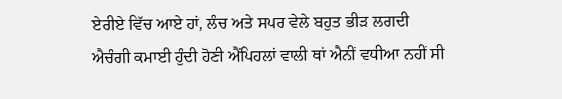ਏਰੀਏ ਵਿੱਚ ਆਏ ਹਾਂ, ਲੰਚ ਅਤੇ ਸਪਰ ਵੇਲੇ ਬਹੁਤ ਭੀੜ ਲਗਦੀ ਐਚੰਗੀ ਕਮਾਈ ਹੁੰਦੀ ਹੋਣੀ ਐਂਪਿਹਲਾਂ ਵਾਲੀ ਥਾਂ ਐਨੀਂ ਵਧੀਆ ਨਹੀਂ ਸੀ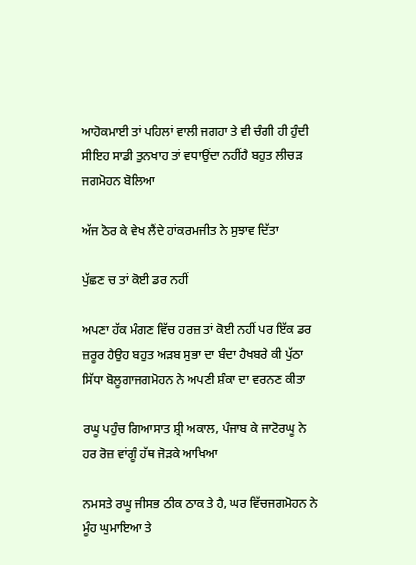ਆਹੋਕਮਾਈ ਤਾਂ ਪਹਿਲਾਂ ਵਾਲੀ ਜਗਹਾ ਤੇ ਵੀ ਚੰਗੀ ਹੀ ਹੁੰਦੀ ਸੀਇਹ ਸਾਡੀ ਤੁਨਖਾਹ ਤਾਂ ਵਧਾਉਂਦਾ ਨਹੀਂਹੈ ਬਹੁਤ ਲੀਚੜ ਜਗਮੋਹਨ ਬੋਲਿਆ

ਅੱਜ ਠੋਰ ਕੇ ਵੇਖ ਲੈਂਦੇ ਹਾਂਕਰਮਜੀਤ ਨੇ ਸੁਝਾਵ ਦਿੱਤਾ

ਪੁੱਛਣ ਚ ਤਾਂ ਕੋਈ ਡਰ ਨਹੀਂ

ਅਪਣਾ ਹੱਕ ਮੰਗਣ ਵਿੱਚ ਹਰਜ਼ ਤਾਂ ਕੋਈ ਨਹੀਂ ਪਰ ਇੱਕ ਡਰ ਜ਼ਰੂਰ ਹੈਉਹ ਬਹੁਤ ਅੜਬ ਸੁਭਾ ਦਾ ਬੰਦਾ ਹੈਖਬਰੇ ਕੀ ਪੁੱਠਾ ਸਿੱਧਾ ਬੋਲੂਗਾਜਗਮੋਹਨ ਨੇ ਅਪਣੀ ਸ਼ੰਕਾ ਦਾ ਵਰਨਣ ਕੀਤਾ

ਰਘੂ ਪਹੁੰਚ ਗਿਆਸਾਤ ਸ਼੍ਰੀ ਅਕਾਲ, ਪੰਜਾਬ ਕੇ ਜਾਟੋਰਘੂ ਨੇ ਹਰ ਰੋਜ਼ ਵਾਂਗੂੰ ਹੱਥ ਜੋੜਕੇ ਆਖਿਆ

ਨਮਸਤੇ ਰਘੂ ਜੀਸਭ ਠੀਕ ਠਾਕ ਤੇ ਹੈ, ਘਰ ਵਿੱਚਜਗਮੋਹਨ ਨੇ ਮੂੰਹ ਘੁਮਾਇਆ ਤੇ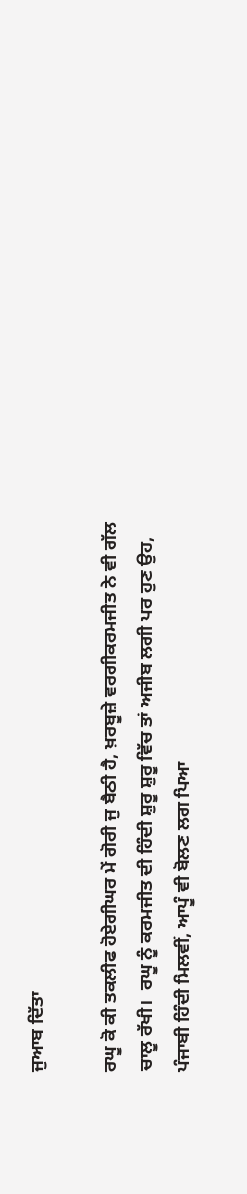ਜੁਆਬ ਦਿੱਤਾ

ਰਘੂ ਕੋ ਕੀ ਤਕਲੀਫ ਹੋਏਗੀਘਰ ਮੇਂ ਗੋਰੀ ਜੁ ਬੈਠੀ ਹੈ, ਖ਼ਰਬੂਜ਼ੇ ਵਰਗੀਕਰਮਜੀਤ ਨੇ ਵੀ ਗੱਲ ਚਾਲੂ ਰੱਖੀ।  ਰਘੂ ਨੂੰ ਕਰਮਜੀਤ ਦੀ ਹਿੰਦੀ ਸ਼ੁਰੂ ਸ਼ੁਰੂ ਵਿੱਚ ਤਾਂ ਅਜੀਬ ਲਗੀ ਪਰ ਹੁਣ ਉਹ, ਪੰਜਾਬੀ ਹਿੰਦੀ ਮਿਲਵੀਂ, ਆਪੂੰ ਵੀ ਬੋਲਣ ਲਗ ਪਿਆ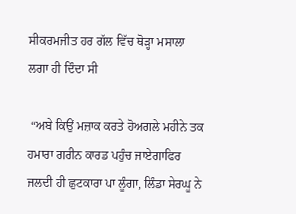ਸੀਕਰਮਜੀਤ ਹਰ ਗੱਲ ਵਿੱਚ ਥੋੜ੍ਹਾ ਮਸਾਲਾ ਲਗਾ ਹੀ ਦਿੰਦਾ ਸੀ

 “ਅਬੇ ਕਿਉਂ ਮਜ਼ਾਕ ਕਰਤੇ ਹੋਅਗਲੇ ਮਹੀਨੇ ਤਕ ਹਮਾਰਾ ਗਰੀਨ ਕਾਰਡ ਪਹੁੰਚ ਜਾਏਗਾਫਿਰ ਜਲਦੀ ਹੀ ਛੁਟਕਾਰਾ ਪਾ ਲੂੰਗਾ, ਲਿੰਡਾ ਸੇਰਘੂ ਨੇ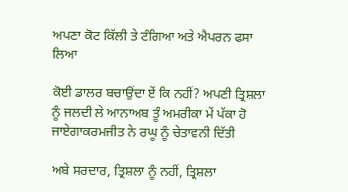ਅਪਣਾ ਕੋਟ ਕਿੱਲੀ ਤੇ ਟੰਗਿਆ ਅਤੇ ਐਪਰਨ ਫਸਾ ਲਿਆ

ਕੋਈ ਡਾਲਰ ਬਚਾਉਂਦਾ ਏਂ ਕਿ ਨਹੀਂ? ਅਪਣੀ ਤ੍ਰਿਸ਼ਲਾ ਨੂੰ ਜਲਦੀ ਲੇ ਆਨਾਅਬ ਤੂੰ ਅਮਰੀਕਾ ਮੇਂ ਪੱਕਾ ਹੋ ਜਾਏਗਾਕਰਮਜੀਤ ਨੇ ਰਘੂ ਨੂੰ ਚੇਤਾਵਨੀ ਦਿੱਤੀ

ਅਬੇ ਸਰਦਾਰ, ਤ੍ਰਿਸ਼ਲਾ ਨੂੰ ਨਹੀਂ, ਤ੍ਰਿਸ਼ਲਾ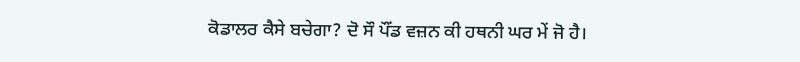ਕੋਡਾਲਰ ਕੈਸੇ ਬਚੇਗਾ? ਦੋ ਸੌ ਪੌਂਡ ਵਜ਼ਨ ਕੀ ਹਥਨੀ ਘਰ ਮੇਂ ਜੋ ਹੈ।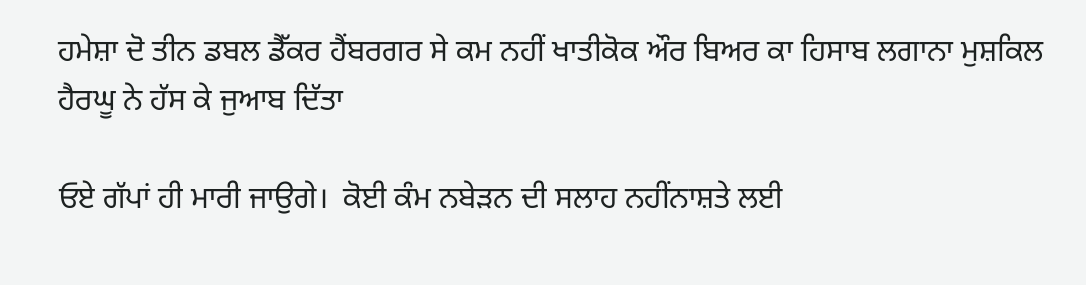ਹਮੇਸ਼ਾ ਦੋ ਤੀਨ ਡਬਲ ਡੈੱਕਰ ਹੈਂਬਰਗਰ ਸੇ ਕਮ ਨਹੀਂ ਖਾਤੀਕੋਕ ਔਰ ਬਿਅਰ ਕਾ ਹਿਸਾਬ ਲਗਾਨਾ ਮੁਸ਼ਕਿਲ ਹੈਰਘੂ ਨੇ ਹੱਸ ਕੇ ਜੁਆਬ ਦਿੱਤਾ

ਓਏ ਗੱਪਾਂ ਹੀ ਮਾਰੀ ਜਾਉਗੇ।  ਕੋਈ ਕੰਮ ਨਬੇੜਨ ਦੀ ਸਲਾਹ ਨਹੀਂਨਾਸ਼ਤੇ ਲਈ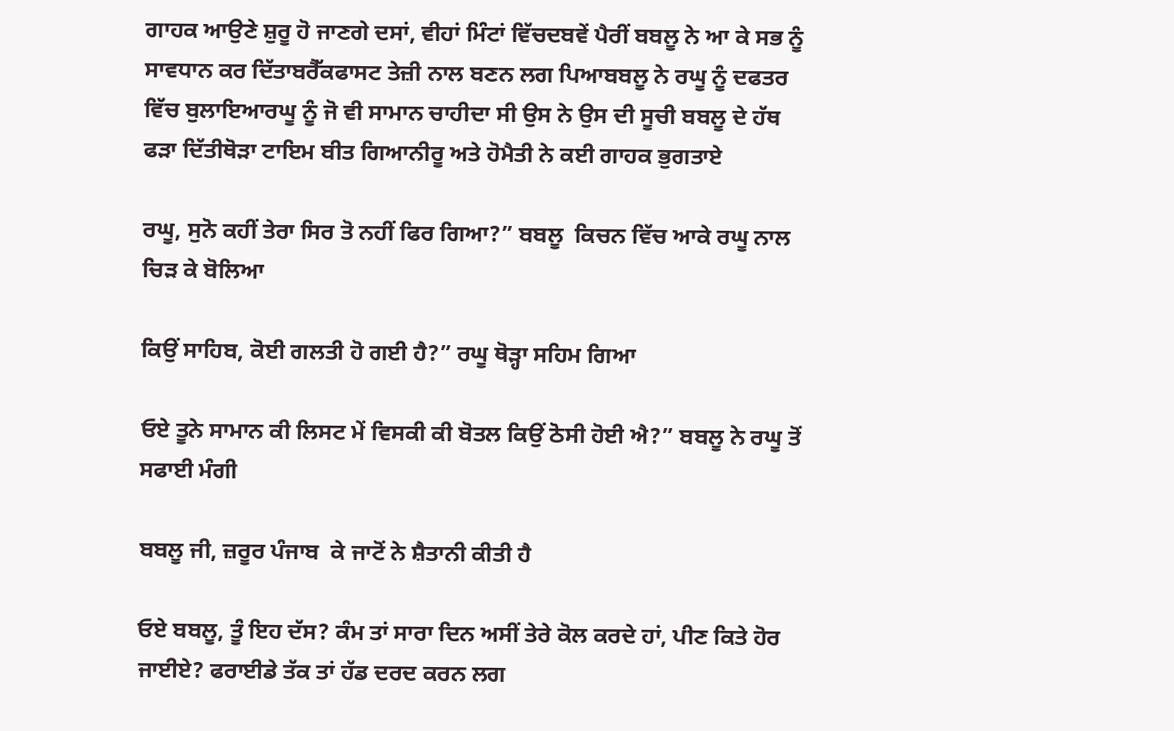ਗਾਹਕ ਆਉਣੇ ਸ਼ੁਰੂ ਹੋ ਜਾਣਗੇ ਦਸਾਂ, ਵੀਹਾਂ ਮਿੰਟਾਂ ਵਿੱਚਦਬਵੇਂ ਪੈਰੀਂ ਬਬਲੂ ਨੇ ਆ ਕੇ ਸਭ ਨੂੰ ਸਾਵਧਾਨ ਕਰ ਦਿੱਤਾਬਰੈੱਕਫਾਸਟ ਤੇਜ਼ੀ ਨਾਲ ਬਣਨ ਲਗ ਪਿਆਬਬਲੂ ਨੇ ਰਘੂ ਨੂੰ ਦਫਤਰ ਵਿੱਚ ਬੁਲਾਇਆਰਘੂ ਨੂੰ ਜੋ ਵੀ ਸਾਮਾਨ ਚਾਹੀਦਾ ਸੀ ਉਸ ਨੇ ਉਸ ਦੀ ਸੂਚੀ ਬਬਲੂ ਦੇ ਹੱਥ ਫੜਾ ਦਿੱਤੀਥੋੜਾ ਟਾਇਮ ਬੀਤ ਗਿਆਨੀਰੂ ਅਤੇ ਹੋਮੈਤੀ ਨੇ ਕਈ ਗਾਹਕ ਭੁਗਤਾਏ

ਰਘੂ, ਸੁਨੋ ਕਹੀਂ ਤੇਰਾ ਸਿਰ ਤੋ ਨਹੀਂ ਫਿਰ ਗਿਆ?” ਬਬਲੂ  ਕਿਚਨ ਵਿੱਚ ਆਕੇ ਰਘੂ ਨਾਲ ਚਿੜ ਕੇ ਬੋਲਿਆ

ਕਿਉਂ ਸਾਹਿਬ, ਕੋਈ ਗਲਤੀ ਹੋ ਗਈ ਹੈ?” ਰਘੂ ਥੋੜ੍ਹਾ ਸਹਿਮ ਗਿਆ

ਓਏ ਤੂਨੇ ਸਾਮਾਨ ਕੀ ਲਿਸਟ ਮੇਂ ਵਿਸਕੀ ਕੀ ਬੋਤਲ ਕਿਉਂ ਠੋਸੀ ਹੋਈ ਐ?” ਬਬਲੂ ਨੇ ਰਘੂ ਤੋਂ ਸਫਾਈ ਮੰਗੀ

ਬਬਲੂ ਜੀ, ਜ਼ਰੂਰ ਪੰਜਾਬ  ਕੇ ਜਾਟੋਂ ਨੇ ਸ਼ੈਤਾਨੀ ਕੀਤੀ ਹੈ

ਓਏ ਬਬਲੂ, ਤੂੰ ਇਹ ਦੱਸ? ਕੰਮ ਤਾਂ ਸਾਰਾ ਦਿਨ ਅਸੀਂ ਤੇਰੇ ਕੋਲ ਕਰਦੇ ਹਾਂ, ਪੀਣ ਕਿਤੇ ਹੋਰ ਜਾਈਏ? ਫਰਾਈਡੇ ਤੱਕ ਤਾਂ ਹੱਡ ਦਰਦ ਕਰਨ ਲਗ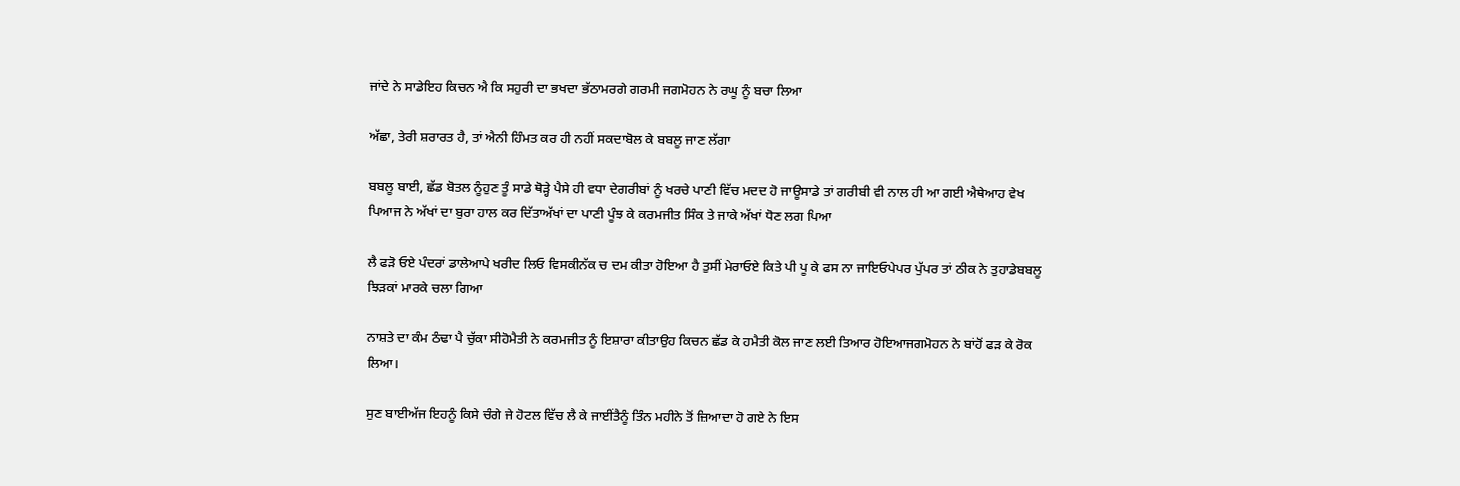ਜਾਂਦੇ ਨੇ ਸਾਡੇਇਹ ਕਿਚਨ ਐ ਕਿ ਸਹੁਰੀ ਦਾ ਭਖਦਾ ਭੱਠਾਮਰਗੇ ਗਰਮੀ ਜਗਮੋਹਨ ਨੇ ਰਘੂ ਨੂੰ ਬਚਾ ਲਿਆ

ਅੱਛਾ, ਤੇਰੀ ਸ਼ਰਾਰਤ ਹੈ, ਤਾਂ ਐਨੀ ਹਿੰਮਤ ਕਰ ਹੀ ਨਹੀਂ ਸਕਦਾਬੋਲ ਕੇ ਬਬਲੂ ਜਾਣ ਲੱਗਾ

ਬਬਲੂ ਬਾਈ, ਛੱਡ ਬੋਤਲ ਨੂੰਹੁਣ ਤੂੰ ਸਾਡੇ ਥੋੜ੍ਹੇ ਪੈਸੇ ਹੀ ਵਧਾ ਦੇਗਰੀਬਾਂ ਨੂੰ ਖਰਚੇ ਪਾਣੀ ਵਿੱਚ ਮਦਦ ਹੋ ਜਾਊਸਾਡੇ ਤਾਂ ਗਰੀਬੀ ਵੀ ਨਾਲ ਹੀ ਆ ਗਈ ਐਥੇਆਹ ਵੇਖ ਪਿਆਜ ਨੇ ਅੱਖਾਂ ਦਾ ਬੁਰਾ ਹਾਲ ਕਰ ਦਿੱਤਾਅੱਖਾਂ ਦਾ ਪਾਣੀ ਪੂੰਝ ਕੇ ਕਰਮਜੀਤ ਸਿੰਕ ਤੇ ਜਾਕੇ ਅੱਖਾਂ ਧੋਣ ਲਗ ਪਿਆ

ਲੈ ਫੜੋ ਓਏ ਪੰਦਰਾਂ ਡਾਲੇਆਪੇ ਖਰੀਦ ਲਿਓ ਵਿਸਕੀਨੱਕ ਚ ਦਮ ਕੀਤਾ ਹੋਇਆ ਹੈ ਤੁਸੀਂ ਮੇਰਾਓਏ ਕਿਤੇ ਪੀ ਪੂ ਕੇ ਫਸ ਨਾ ਜਾਇਓਪੇਪਰ ਪੁੱਪਰ ਤਾਂ ਠੀਕ ਨੇ ਤੁਹਾਡੇਬਬਲੂ ਝਿੜਕਾਂ ਮਾਰਕੇ ਚਲਾ ਗਿਆ

ਨਾਸ਼ਤੇ ਦਾ ਕੰਮ ਠੰਢਾ ਪੈ ਚੁੱਕਾ ਸੀਹੋਮੈਤੀ ਨੇ ਕਰਮਜੀਤ ਨੂੰ ਇਸ਼ਾਰਾ ਕੀਤਾਉਹ ਕਿਚਨ ਛੱਡ ਕੇ ਹਮੈਤੀ ਕੋਲ ਜਾਣ ਲਈ ਤਿਆਰ ਹੋਇਆਜਗਮੋਹਨ ਨੇ ਬਾਂਹੋਂ ਫੜ ਕੇ ਰੋਕ ਲਿਆ।

ਸੁਣ ਬਾਈਅੱਜ ਇਹਨੂੰ ਕਿਸੇ ਚੰਗੇ ਜੇ ਹੋਟਲ ਵਿੱਚ ਲੈ ਕੇ ਜਾਈਂਤੈਨੂੰ ਤਿੰਨ ਮਹੀਨੇ ਤੋਂ ਜ਼ਿਆਦਾ ਹੋ ਗਏ ਨੇ ਇਸ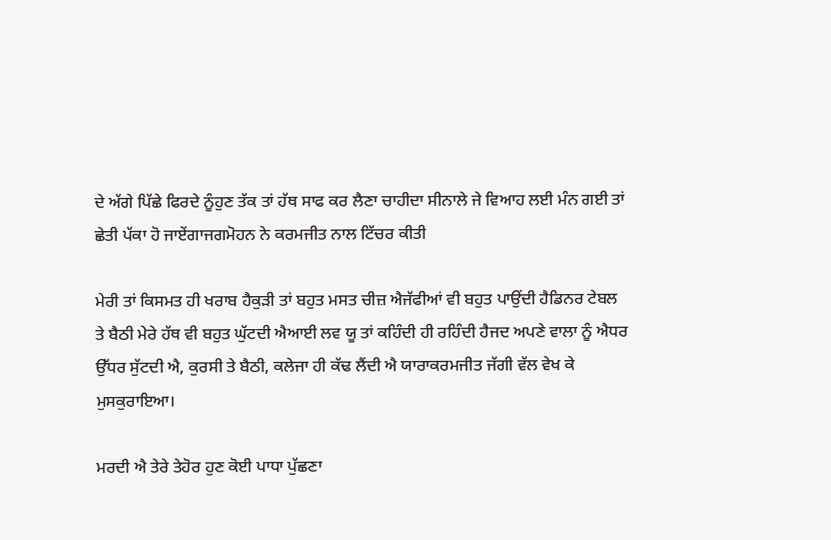ਦੇ ਅੱਗੇ ਪਿੱਛੇ ਫਿਰਦੇ ਨੂੰਹੁਣ ਤੱਕ ਤਾਂ ਹੱਥ ਸਾਫ ਕਰ ਲੈਣਾ ਚਾਹੀਦਾ ਸੀਨਾਲੇ ਜੇ ਵਿਆਹ ਲਈ ਮੰਨ ਗਈ ਤਾਂ ਛੇਤੀ ਪੱਕਾ ਹੋ ਜਾਏਂਗਾਜਗਮੋਹਨ ਨੇ ਕਰਮਜੀਤ ਨਾਲ ਟਿੱਚਰ ਕੀਤੀ

ਮੇਰੀ ਤਾਂ ਕਿਸਮਤ ਹੀ ਖਰਾਬ ਹੈਕੁੜੀ ਤਾਂ ਬਹੁਤ ਮਸਤ ਚੀਜ਼ ਐਜੱਫੀਆਂ ਵੀ ਬਹੁਤ ਪਾਉਂਦੀ ਹੈਡਿਨਰ ਟੇਬਲ ਤੇ ਬੈਠੀ ਮੇਰੇ ਹੱਥ ਵੀ ਬਹੁਤ ਘੁੱਟਦੀ ਐਆਈ ਲਵ ਯੂ ਤਾਂ ਕਹਿੰਦੀ ਹੀ ਰਹਿੰਦੀ ਹੈਜਦ ਅਪਣੇ ਵਾਲਾ ਨੂੰ ਐਧਰ ਉੱਧਰ ਸੁੱਟਦੀ ਐ, ਕੁਰਸੀ ਤੇ ਬੈਠੀ, ਕਲੇਜਾ ਹੀ ਕੱਢ ਲੈਂਦੀ ਐ ਯਾਰਾਕਰਮਜੀਤ ਜੱਗੀ ਵੱਲ ਵੇਖ ਕੇ ਮੁਸਕੁਰਾਇਆ।

ਮਰਦੀ ਐ ਤੇਰੇ ਤੇਹੋਰ ਹੁਣ ਕੋਈ ਪਾਧਾ ਪੁੱਛਣਾ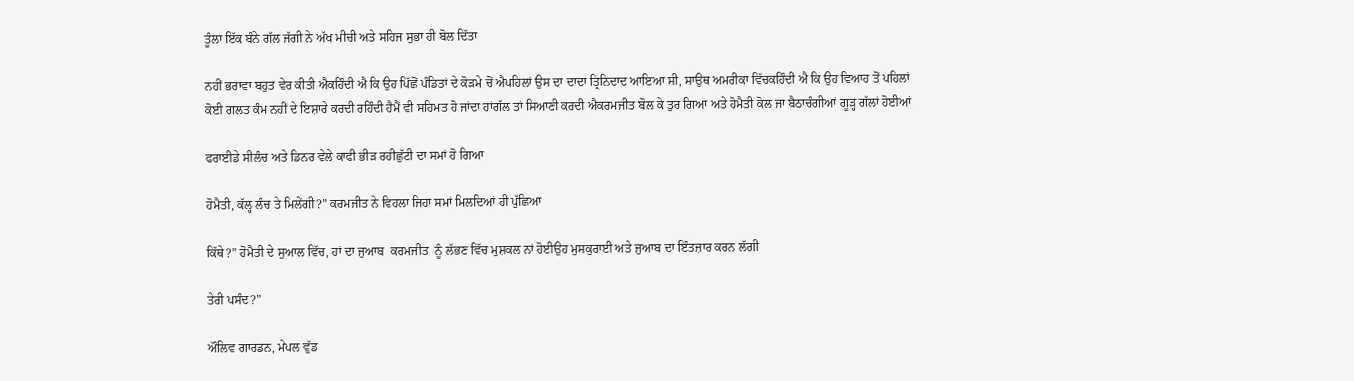ਤੂੰਲਾ ਇੱਕ ਬੰਨੇ ਗੱਲ ਜੱਗੀ ਨੇ ਅੱਖ ਮੀਚੀ ਅਤੇ ਸਹਿਜ ਸੁਭਾ ਹੀ ਬੋਲ ਦਿੱਤਾ

ਨਹੀਂ ਭਰਾਵਾ ਬਹੁਤ ਵੇਰ ਕੀਤੀ ਐਕਹਿੰਦੀ ਐ ਕਿ ਉਹ ਪਿੱਛੋਂ ਪੰਡਿਤਾਂ ਦੇ ਕੋੜਮੇ ਚੋਂ ਐਪਹਿਲਾਂ ਉਸ ਦਾ ਦਾਦਾ ਤ੍ਰਿਨਿਦਾਦ ਆਇਆ ਸੀ, ਸਾਉਥ ਅਮਰੀਕਾ ਵਿੱਚਕਹਿੰਦੀ ਐ ਕਿ ਉਹ ਵਿਆਹ ਤੋਂ ਪਹਿਲਾਂ ਕੋਈ ਗਲਤ ਕੰਮ ਨਹੀਂ ਦੇ ਇਸ਼ਾਰੇ ਕਰਦੀ ਰਹਿੰਦੀ ਹੈਮੈਂ ਵੀ ਸਹਿਮਤ ਹੋ ਜਾਂਦਾ ਹਾਂਗੱਲ ਤਾਂ ਸਿਆਣੀ ਕਰਦੀ ਐਕਰਮਜੀਤ ਬੋਲ ਕੇ ਤੁਰ ਗਿਆ ਅਤੇ ਹੋਮੈਤੀ ਕੋਲ ਜਾ ਬੈਠਾਚੰਗੀਆਂ ਗੂੜ੍ਹ ਗੱਲਾਂ ਹੋਈਆਂ

ਫਰਾਈਡੇ ਸੀਲੰਚ ਅਤੇ ਡਿਨਰ ਵੇਲੇ ਕਾਫੀ ਭੀੜ ਰਹੀਛੁੱਟੀ ਦਾ ਸਮਾਂ ਹੋ ਗਿਆ

ਹੋਮੈਤੀ, ਕੱਲ੍ਹ ਲੰਚ ਤੇ ਮਿਲੇਂਗੀ?” ਕਰਮਜੀਤ ਨੇ ਵਿਹਲਾ ਜਿਹਾ ਸਮਾਂ ਮਿਲਦਿਆਂ ਹੀ ਪੁੱਛਿਆ

ਕਿੱਥੇ?” ਹੋਮੈਤੀ ਦੇ ਸੁਆਲ ਵਿੱਚ, ਹਾਂ ਦਾ ਜੁਆਬ  ਕਰਮਜੀਤ  ਨੂੰ ਲੱਭਣ ਵਿੱਚ ਮੁਸ਼ਕਲ ਨਾਂ ਹੋਈਉਹ ਮੁਸਕੁਰਾਈ ਅਤੇ ਜੁਆਬ ਦਾ ਇੰਤਜ਼ਾਰ ਕਰਨ ਲੱਗੀ

ਤੇਰੀ ਪਸੰਦ?”

ਔਲਿਵ ਗਾਰਡਨ, ਮੇਪਲ ਵੁੱਡ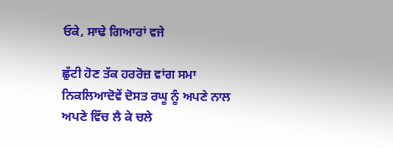ਓਕੇ, ਸਾਢੇ ਗਿਆਰਾਂ ਵਜੇ

ਛੁੱਟੀ ਹੋਣ ਤੱਕ ਹਰਰੋਜ਼ ਵਾਂਗ ਸਮਾ ਨਿਕਲਿਆਦੋਵੇਂ ਦੋਸਤ ਰਘੂ ਨੂੰ ਅਪਣੇ ਨਾਲ ਅਪਣੇ ਵਿੱਚ ਲੈ ਕੇ ਚਲੇ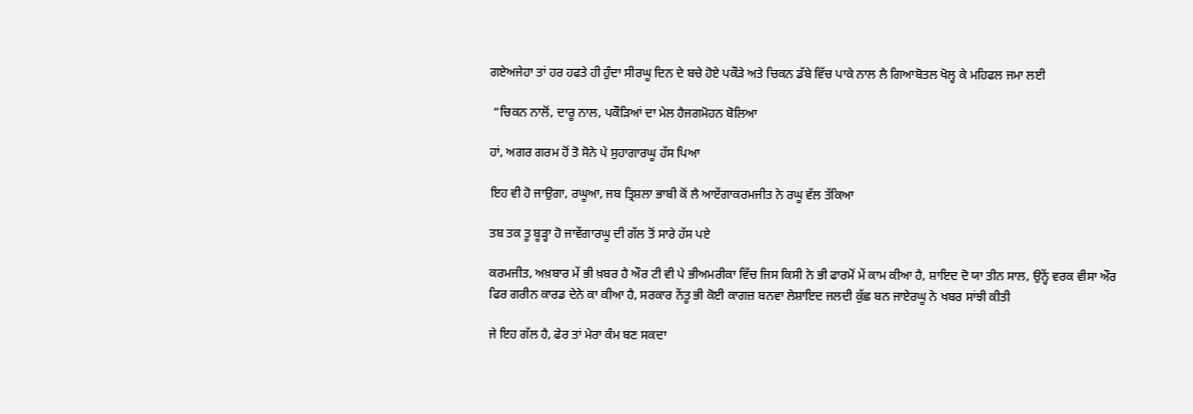ਗਏਅਜੇਹਾ ਤਾਂ ਹਰ ਹਫਤੇ ਹੀ ਹੁੰਦਾ ਸੀਰਘੂ ਦਿਨ ਦੇ ਬਚੇ ਹੋਏ ਪਕੌੜੇ ਅਤੇ ਚਿਕਨ ਡੱਬੇ ਵਿੱਚ ਪਾਕੇ ਨਾਲ ਲੈ ਗਿਆਬੋਤਲ ਖੋਲ੍ਹ ਕੇ ਮਹਿਫਲ ਜਮਾ ਲਈ

 “ਚਿਕਨ ਨਾਲੋਂ, ਦਾਰੂ ਨਾਲ, ਪਕੌੜਿਆਂ ਦਾ ਮੇਲ ਹੈਜਗਮੋਹਨ ਬੋਲਿਆ

ਹਾਂ, ਅਗਰ ਗਰਮ ਹੋਂ ਤੋ ਸੋਨੇ ਪੇ ਸੁਹਾਗਾਰਘੂ ਹੱਸ ਪਿਆ

ਇਹ ਵੀ ਹੋ ਜਾਉਗਾ, ਰਘੂਆ, ਜਬ ਤ੍ਰਿਸ਼ਲਾ ਭਾਬੀ ਕੋਂ ਲੈ ਆਏਂਗਾਕਰਮਜੀਤ ਨੇ ਰਘੂ ਵੱਲ ਤੱਕਿਆ

ਤਬ ਤਕ ਤੂ ਬੂੜ੍ਹਾ ਹੋ ਜਾਵੇਂਗਾਰਘੂ ਦੀ ਗੱਲ ਤੋਂ ਸਾਰੇ ਹੱਸ ਪਏ

ਕਰਮਜੀਤ, ਅਖ਼ਬਾਰ ਮੇਂ ਭੀ ਖ਼ਬਰ ਹੈ ਔਰ ਟੀ ਵੀ ਪੇ ਭੀਅਮਰੀਕਾ ਵਿੱਚ ਜਿਸ ਕਿਸੀ ਨੇ ਭੀ ਫਾਰਮੋਂ ਮੇਂ ਕਾਮ ਕੀਆ ਹੈ, ਸ਼ਾਇਦ ਦੋ ਯਾ ਤੀਨ ਸਾਲ, ਉਨ੍ਹੇਂ ਵਰਕ ਵੀਸਾ ਔਰ ਫਿਰ ਗਰੀਨ ਕਾਰਡ ਦੇਨੇ ਕਾ ਕੀਆ ਹੈ, ਸਰਕਾਰ ਨੇਂਤੂ ਭੀ ਕੋਈ ਕਾਗਜ਼ ਬਨਵਾ ਲੇਸ਼ਾਇਦ ਜਲਦੀ ਕੁੱਛ ਬਨ ਜਾਏਰਘੂ ਨੇ ਖਬਰ ਸਾਂਝੀ ਕੀਤੀ

ਜੇ ਇਹ ਗੱਲ ਹੈ, ਫੇਰ ਤਾਂ ਮੇਰਾ ਕੰਮ ਬਣ ਸਕਦਾ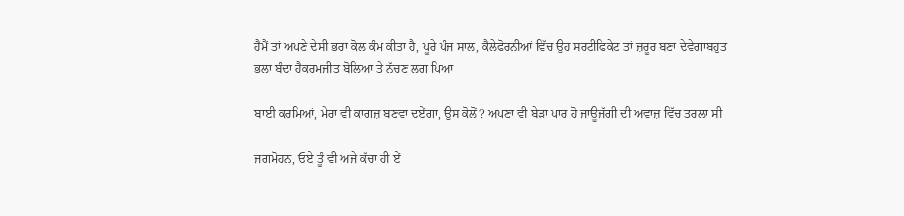ਹੈਮੈਂ ਤਾਂ ਅਪਣੇ ਦੇਸੀ ਭਰਾ ਕੋਲ ਕੰਮ ਕੀਤਾ ਹੈ, ਪੂਰੇ ਪੰਜ ਸਾਲ, ਕੈਲੇਫੋਰਨੀਆਂ ਵਿੱਚ ਉਹ ਸਰਟੀਫਿਕੇਟ ਤਾਂ ਜ਼ਰੂਰ ਬਣਾ ਦੇਵੇਗਾਬਹੁਤ ਭਲਾ ਬੰਦਾ ਹੈਕਰਮਜੀਤ ਬੋਲਿਆ ਤੇ ਨੱਚਣ ਲਗ ਪਿਆ

ਬਾਈ ਕਰਮਿਆਂ, ਮੇਰਾ ਵੀ ਕਾਗਜ਼ ਬਣਵਾ ਦਏਂਗਾ, ਉਸ ਕੋਲੋਂ? ਅਪਣਾ ਵੀ ਬੇੜਾ ਪਾਰ ਹੋ ਜਾਊਜੱਗੀ ਦੀ ਅਵਾਜ਼ ਵਿੱਚ ਤਰਲਾ ਸੀ

ਜਗਮੋਹਨ, ਓਏ ਤੂੰ ਵੀ ਅਜੇ ਕੱਚਾ ਹੀ ਏਂ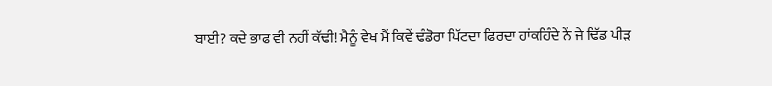ਬਾਈ? ਕਦੇ ਭਾਫ ਵੀ ਨਹੀਂ ਕੱਢੀ! ਮੈਨੂੰ ਵੇਖ ਮੈਂ ਕਿਵੇਂ ਢੰਡੋਰਾ ਪਿੱਟਦਾ ਫਿਰਦਾ ਹਾਂਕਹਿੰਦੇ ਨੇਂ ਜੇ ਢਿੱਡ ਪੀੜ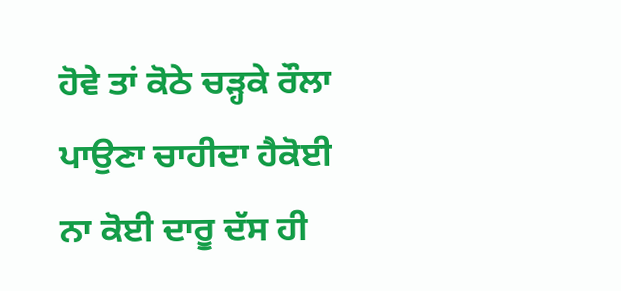ਹੋਵੇ ਤਾਂ ਕੋਠੇ ਚੜ੍ਹਕੇ ਰੌਲਾ ਪਾਉਣਾ ਚਾਹੀਦਾ ਹੈਕੋਈ ਨਾ ਕੋਈ ਦਾਰੂ ਦੱਸ ਹੀ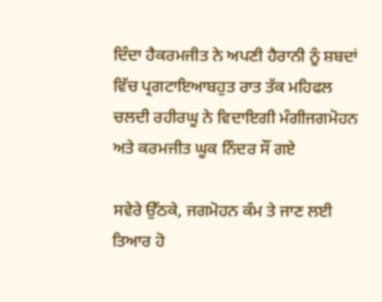ਦਿੰਦਾ ਹੈਕਰਮਜੀਤ ਨੇ ਅਪਣੀ ਹੈਰਾਨੀ ਨੂੰ ਸ਼ਬਦਾਂ ਵਿੱਚ ਪ੍ਰਗਟਾਇਆਬਹੁਤ ਰਾਤ ਤੱਕ ਮਹਿਫਲ ਚਲਦੀ ਰਹੀਰਘੂ ਨੇ ਵਿਦਾਇਗੀ ਮੰਗੀਜਗਮੋਹਨ ਅਤੇ ਕਰਮਜੀਤ ਘੂਕ ਨਿੰਦਰ ਸੌਂ ਗਏ

ਸਵੇਰੇ ਉੱਠਕੇ, ਜਗਮੋਹਨ ਕੰਮ ਤੇ ਜਾਣ ਲਈ ਤਿਆਰ ਹੋ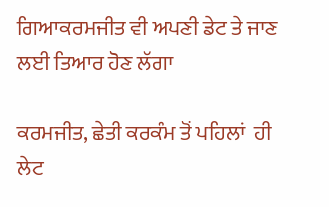ਗਿਆਕਰਮਜੀਤ ਵੀ ਅਪਣੀ ਡੇਟ ਤੇ ਜਾਣ ਲਈ ਤਿਆਰ ਹੋਣ ਲੱਗਾ

ਕਰਮਜੀਤ, ਛੇਤੀ ਕਰਕੰਮ ਤੋਂ ਪਹਿਲਾਂ  ਹੀ ਲੇਟ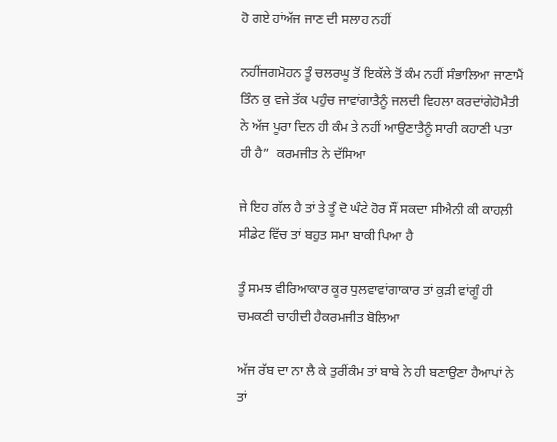ਹੋ ਗਏ ਹਾਂਅੱਜ ਜਾਣ ਦੀ ਸਲਾਹ ਨਹੀਂ

ਨਹੀਂਜਗਮੋਹਨ ਤੂੰ ਚਲਰਘੂ ਤੋਂ ਇਕੱਲੇ ਤੋਂ ਕੰਮ ਨਹੀਂ ਸੰਭਾਲਿਆ ਜਾਣਾਮੈਂ ਤਿੰਨ ਕੁ ਵਜੇ ਤੱਕ ਪਹੁੰਚ ਜਾਵਾਂਗਾਤੈਨੂੰ ਜਲਦੀ ਵਿਹਲਾ ਕਰਦਾਂਗੇਹੋਮੈਤੀ ਨੇ ਅੱਜ ਪੂਰਾ ਦਿਨ ਹੀ ਕੰਮ ਤੇ ਨਹੀਂ ਆਉਣਾਤੈਨੂੰ ਸਾਰੀ ਕਹਾਣੀ ਪਤਾ ਹੀ ਹੈ”  ਕਰਮਜੀਤ ਨੇ ਦੱਸਿਆ

ਜੇ ਇਹ ਗੱਲ ਹੈ ਤਾਂ ਤੇ ਤੂੰ ਦੋ ਘੰਟੇ ਹੋਰ ਸੌਂ ਸਕਦਾ ਸੀਐਨੀ ਕੀ ਕਾਹਲ਼ੀ ਸੀਡੇਟ ਵਿੱਚ ਤਾਂ ਬਹੁਤ ਸਮਾ ਬਾਕੀ ਪਿਆ ਹੈ

ਤੂੰ ਸਮਝ ਵੀਰਿਆਕਾਰ ਕੂਰ ਧੁਲਵਾਵਾਂਗਾਕਾਰ ਤਾਂ ਕੁੜੀ ਵਾਂਗੂੰ ਹੀ ਚਮਕਣੀ ਚਾਹੀਦੀ ਹੈਕਰਮਜੀਤ ਬੋਲਿਆ

ਅੱਜ ਰੱਬ ਦਾ ਨਾ ਲੈ ਕੇ ਤੁਰੀਂਕੰਮ ਤਾਂ ਬਾਬੇ ਨੇ ਹੀ ਬਣਾਉਣਾ ਹੈਆਪਾਂ ਨੇ ਤਾਂ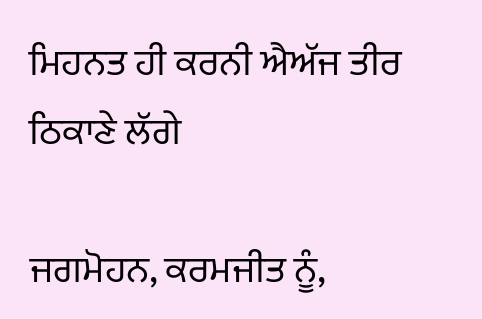ਮਿਹਨਤ ਹੀ ਕਰਨੀ ਐਅੱਜ ਤੀਰ ਠਿਕਾਣੇ ਲੱਗੇ

ਜਗਮੋਹਨ, ਕਰਮਜੀਤ ਨੂੰ,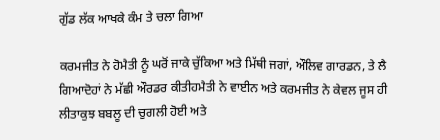ਗੁੱਡ ਲੱਕ ਆਖਕੇ ਕੰਮ ਤੇ ਚਲਾ ਗਿਆ

ਕਰਮਜੀਤ ਨੇ ਹੋਮੈਤੀ ਨੂੰ ਘਰੋਂ ਜਾਕੇ ਚੁੱਕਿਆ ਅਤੇ ਮਿੱਥੀ ਜਗਾਂ, ਔਲਿਵ ਗਾਰਡਨ, ਤੇ ਲੈ ਗਿਆਦੋਹਾਂ ਨੇ ਮੱਛੀ ਔਰਡਰ ਕੀਤੀਹਮੈਤੀ ਨੇ ਵਾਈਨ ਅਤੇ ਕਰਮਜੀਤ ਨੇ ਕੇਵਲ ਜੂਸ ਹੀ ਲੀਤਾਕੁਝ ਬਬਲੂ ਦੀ ਚੁਗਲੀ ਹੋਈ ਅਤੇ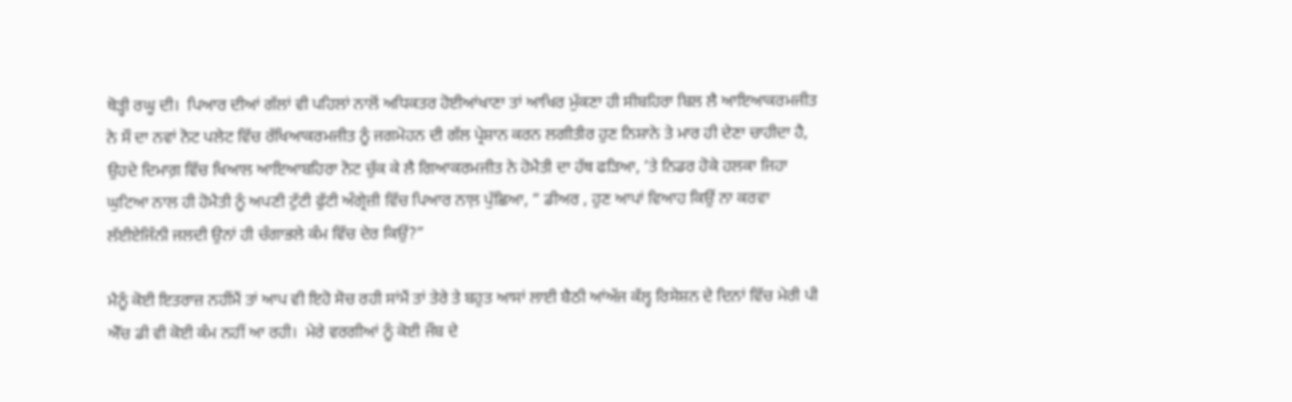ਥੋੜ੍ਹੀ ਰਘੂ ਦੀ।  ਪਿਆਰ ਦੀਆਂ ਗੱਲਾਂ ਵੀ ਪਹਿਲਾਂ ਨਾਲੋਂ ਅਧਿਕਤਰ ਹੋਈਆਂਖਾਣਾ ਤਾਂ ਆਖਿਰ ਮੁੱਕਣਾ ਹੀ ਸੀਬਹਿਰਾ ਬਿਲ ਲੈ ਆਇਆਕਰਮਜੀਤ ਨੇ ਸੌ ਦਾ ਨਵਾਂ ਨੋਟ ਪਲੇਟ ਵਿੱਚ ਰੱਖਿਆਕਰਮਜੀਤ ਨੂੰ ਜਗਮੋਹਨ ਦੀ ਗੱਲ ਪ੍ਰੇਸ਼ਾਨ ਕਰਨ ਲਗੀਤੀਰ ਹੁਣ ਨਿਸ਼ਾਨੇ ਤੇ ਮਾਰ ਹੀ ਦੇਣਾ ਚਾਹੀਦਾ ਹੈ, ਉਹਦੇ ਦਿਮਾਗ਼ ਵਿੱਚ ਖਿਆਲ ਆਇਆਬਹਿਰਾ ਨੋਟ ਚੁੱਕ ਕੇ ਲੈ ਗਿਆਕਰਮਜੀਤ ਨੇ ਹੋਮੈਤੀ ਦਾ ਹੱਥ ਫੜਿਆ, ’ਤੇ ਨਿਡਰ ਹੋਕੇ ਹਲਕਾ ਜਿਹਾ ਘੁਟਿਆ ਨਾਲ ਹੀ ਹੋਮੈਤੀ ਨੂੰ ਅਪਣੀ ਟੁੱਟੀ ਫੁੱਟੀ ਅੰਗ੍ਰੇਜ਼ੀ ਵਿੱਚ ਪਿਆਰ ਨਾਲ਼ ਪੁੱਛਿਆ, “ ਡੀਅਰ , ਹੁਣ ਆਪਾਂ ਵਿਆਹ ਕਿਉਂ ਨਾ ਕਰਵਾ ਲੱਈਏਜਿੰਨੀ ਜਲਦੀ ਉਨਾਂ ਹੀ ਚੰਗਾਭਲੇ ਕੰਮ ਵਿੱਚ ਦੇਰ ਕਿਉਂ?”

ਮੈਨੂੰ ਕੋਈ ਇਤਰਾਜ਼ ਨਹੀਂਮੈਂ ਤਾਂ ਆਪ ਵੀ ਇਹੋ ਸੋਚ ਰਹੀ ਸਾਂਮੈਂ ਤਾਂ ਤੇਰੇ ਤੇ ਬਹੁਤ ਆਸਾਂ ਲਾਈ ਬੈਠੀ ਆਂਅੱਜ ਕੱਲ੍ਹ ਰਿਸੇਸ਼ਨ ਦੇ ਦਿਨਾਂ ਵਿੱਚ ਮੇਰੀ ਪੀ ਐੱਚ ਡੀ ਵੀ ਕੋਈ ਕੰਮ ਨਹੀਂ ਆ ਰਹੀ।  ਮੇਰੇ ਵਰਗੀਆਂ ਨੂੰ ਕੋਈ ਜੌਬ ਦੇ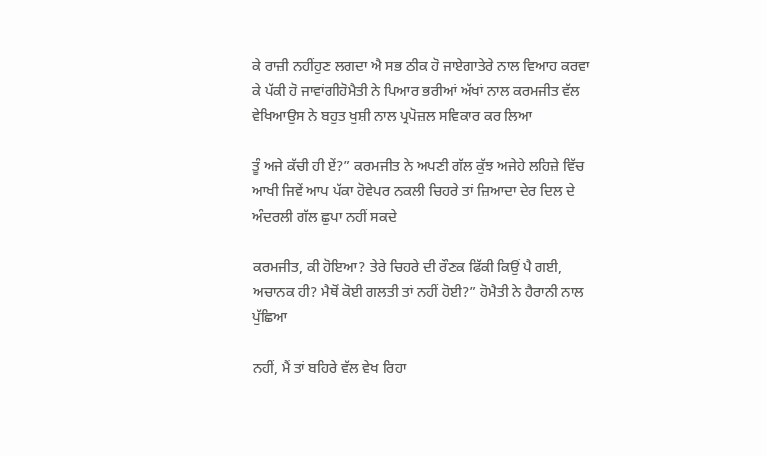ਕੇ ਰਾਜ਼ੀ ਨਹੀਂਹੁਣ ਲਗਦਾ ਐ ਸਭ ਠੀਕ ਹੋ ਜਾਏਗਾਤੇਰੇ ਨਾਲ ਵਿਆਹ ਕਰਵਾ ਕੇ ਪੱਕੀ ਹੋ ਜਾਵਾਂਗੀਹੋਮੈਤੀ ਨੇ ਪਿਆਰ ਭਰੀਆਂ ਅੱਖਾਂ ਨਾਲ ਕਰਮਜੀਤ ਵੱਲ ਵੇਖਿਆਉਸ ਨੇ ਬਹੁਤ ਖੁਸ਼ੀ ਨਾਲ ਪ੍ਰਪੋਜ਼ਲ ਸਵਿਕਾਰ ਕਰ ਲਿਆ

ਤੂੰ ਅਜੇ ਕੱਚੀ ਹੀ ਏਂ?” ਕਰਮਜੀਤ ਨੇ ਅਪਣੀ ਗੱਲ ਕੁੱਝ ਅਜੇਹੇ ਲਹਿਜ਼ੇ ਵਿੱਚ ਆਖੀ ਜਿਵੇਂ ਆਪ ਪੱਕਾ ਹੋਵੇਪਰ ਨਕਲੀ ਚਿਹਰੇ ਤਾਂ ਜ਼ਿਆਦਾ ਦੇਰ ਦਿਲ ਦੇ ਅੰਦਰਲੀ ਗੱਲ ਛੁਪਾ ਨਹੀਂ ਸਕਦੇ

ਕਰਮਜੀਤ, ਕੀ ਹੋਇਆ? ਤੇਰੇ ਚਿਹਰੇ ਦੀ ਰੌਣਕ ਫਿੱਕੀ ਕਿਉਂ ਪੈ ਗਈ, ਅਚਾਨਕ ਹੀ? ਮੈਥੋਂ ਕੋਈ ਗਲਤੀ ਤਾਂ ਨਹੀਂ ਹੋਈ?” ਹੋਮੈਤੀ ਨੇ ਹੈਰਾਨੀ ਨਾਲ ਪੁੱਛਿਆ

ਨਹੀਂ, ਮੈਂ ਤਾਂ ਬਹਿਰੇ ਵੱਲ ਵੇਖ ਰਿਹਾ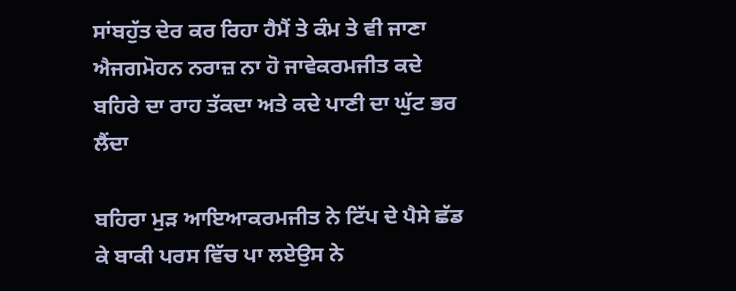ਸਾਂਬਹੁੱਤ ਦੇਰ ਕਰ ਰਿਹਾ ਹੈਮੈਂ ਤੇ ਕੰਮ ਤੇ ਵੀ ਜਾਣਾ ਐਜਗਮੋਹਨ ਨਰਾਜ਼ ਨਾ ਹੋ ਜਾਵੇਕਰਮਜੀਤ ਕਦੇ ਬਹਿਰੇ ਦਾ ਰਾਹ ਤੱਕਦਾ ਅਤੇ ਕਦੇ ਪਾਣੀ ਦਾ ਘੁੱਟ ਭਰ ਲੈਂਦਾ

ਬਹਿਰਾ ਮੁੜ ਆਇਆਕਰਮਜੀਤ ਨੇ ਟਿੱਪ ਦੇ ਪੈਸੇ ਛੱਡ ਕੇ ਬਾਕੀ ਪਰਸ ਵਿੱਚ ਪਾ ਲਏਉਸ ਨੇ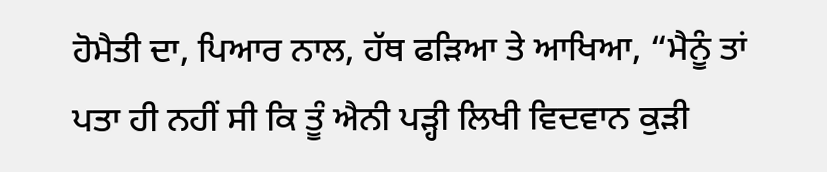ਹੋਮੈਤੀ ਦਾ, ਪਿਆਰ ਨਾਲ, ਹੱਥ ਫੜਿਆ ਤੇ ਆਖਿਆ, “ਮੈਨੂੰ ਤਾਂ ਪਤਾ ਹੀ ਨਹੀਂ ਸੀ ਕਿ ਤੂੰ ਐਨੀ ਪੜ੍ਹੀ ਲਿਖੀ ਵਿਦਵਾਨ ਕੁੜੀ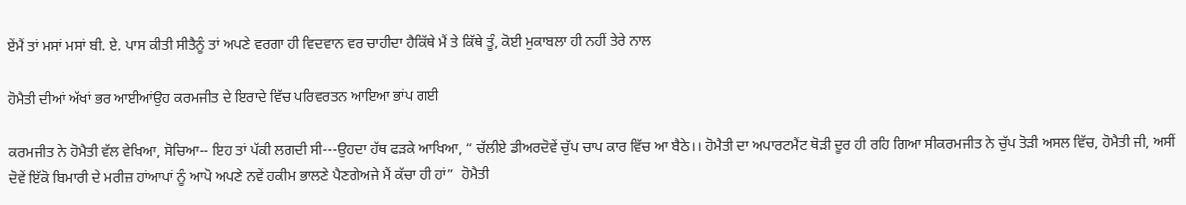ਏਂਮੈਂ ਤਾਂ ਮਸਾਂ ਮਸਾਂ ਬੀ. ਏ. ਪਾਸ ਕੀਤੀ ਸੀਤੈਨੂੰ ਤਾਂ ਅਪਣੇ ਵਰਗਾ ਹੀ ਵਿਦਵਾਨ ਵਰ ਚਾਹੀਦਾ ਹੈਕਿੱਥੇ ਮੈਂ ਤੇ ਕਿੱਥੇ ਤੂੰ, ਕੋਈ ਮੁਕਾਬਲਾ ਹੀ ਨਹੀਂ ਤੇਰੇ ਨਾਲ

ਹੋਮੈਤੀ ਦੀਆਂ ਅੱਖਾਂ ਭਰ ਆਈਆਂਉਹ ਕਰਮਜੀਤ ਦੇ ਇਰਾਦੇ ਵਿੱਚ ਪਰਿਵਰਤਨ ਆਇਆ ਭਾਂਪ ਗਈ

ਕਰਮਜੀਤ ਨੇ ਹੋਮੈਤੀ ਵੱਲ ਵੇਖਿਆ, ਸੋਚਿਆ-- ਇਹ ਤਾਂ ਪੱਕੀ ਲਗਦੀ ਸੀ---ਉਹਦਾ ਹੱਥ ਫੜਕੇ ਆਖਿਆ, “ ਚੱਲੀਏ ਡੀਅਰਦੋਵੇਂ ਚੁੱਪ ਚਾਪ ਕਾਰ ਵਿੱਚ ਆ ਬੈਠੇ।। ਹੋਮੈਤੀ ਦਾ ਅਪਾਰਟਮੈਂਟ ਥੋੜੀ ਦੂਰ ਹੀ ਰਹਿ ਗਿਆ ਸੀਕਰਮਜੀਤ ਨੇ ਚੁੱਪ ਤੋੜੀ ਅਸਲ ਵਿੱਚ, ਹੋਮੈਤੀ ਜੀ, ਅਸੀਂ ਦੋਵੇਂ ਇੱਕੋ ਬਿਮਾਰੀ ਦੇ ਮਰੀਜ਼ ਹਾਂਆਪਾਂ ਨੂੰ ਆਪੋ ਅਪਣੇ ਨਵੇਂ ਹਕੀਮ ਭਾਲਣੇ ਪੈਣਗੇਅਜੇ ਮੈਂ ਕੱਚਾ ਹੀ ਹਾਂ”  ਹੋਮੈਤੀ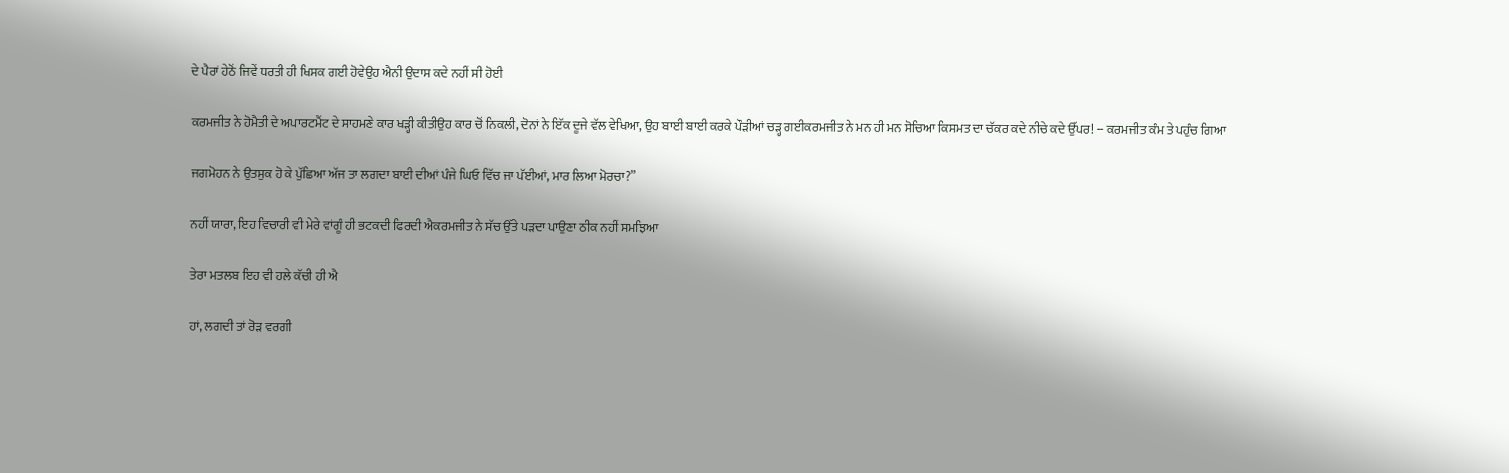ਦੇ ਪੈਰਾਂ ਹੇਠੋਂ ਜਿਵੇਂ ਧਰਤੀ ਹੀ ਖਿਸਕ ਗਈ ਹੋਵੇਉਹ ਐਨੀ ਉਦਾਸ ਕਦੇ ਨਹੀਂ ਸੀ ਹੋਈ

ਕਰਮਜੀਤ ਨੇ ਹੋਮੈਤੀ ਦੇ ਅਪਾਰਟਮੈਂਟ ਦੇ ਸਾਹਮਣੇ ਕਾਰ ਖੜ੍ਹੀ ਕੀਤੀਉਹ ਕਾਰ ਚੋਂ ਨਿਕਲੀ, ਦੋਨਾਂ ਨੇ ਇੱਕ ਦੂਜੇ ਵੱਲ ਵੇਖਿਆ, ਉਹ ਬਾਈ ਬਾਈ ਕਰਕੇ ਪੌੜੀਆਂ ਚੜ੍ਹ ਗਈਕਰਮਜੀਤ ਨੇ ਮਨ ਹੀ ਮਨ ਸੋਚਿਆ ਕਿਸਮਤ ਦਾ ਚੱਕਰ ਕਦੇ ਨੀਚੇ ਕਦੇ ਉੱਪਰ! -- ਕਰਮਜੀਤ ਕੰਮ ਤੇ ਪਹੁੰਚ ਗਿਆ

ਜਗਮੋਹਨ ਨੇ ਉਤਸੁਕ ਹੋ ਕੇ ਪੁੱਛਿਆ ਅੱਜ ਤਾ ਲਗਦਾ ਬਾਈ ਦੀਆਂ ਪੰਜੇ ਘਿਓ ਵਿੱਚ ਜਾ ਪੱਈਆਂ, ਮਾਰ ਲਿਆ ਮੋਰਚਾ?”

ਨਹੀਂ ਯਾਰਾ, ਇਹ ਵਿਚਾਰੀ ਵੀ ਮੇਰੇ ਵਾਂਗੂੰ ਹੀ ਭਟਕਦੀ ਫਿਰਦੀ ਐਕਰਮਜੀਤ ਨੇ ਸੱਚ ਉੱਤੇ ਪੜਦਾ ਪਾਉਣਾ ਠੀਕ ਨਹੀਂ ਸਮਝਿਆ

ਤੇਰਾ ਮਤਲਬ ਇਹ ਵੀ ਹਲੇ ਕੱਚੀ ਹੀ ਐ

ਹਾਂ, ਲਗਦੀ ਤਾਂ ਰੋੜ ਵਰਗੀ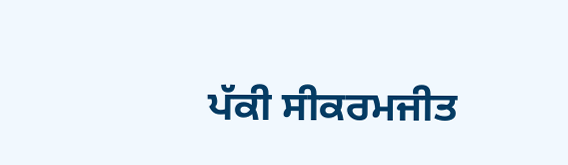ਪੱਕੀ ਸੀਕਰਮਜੀਤ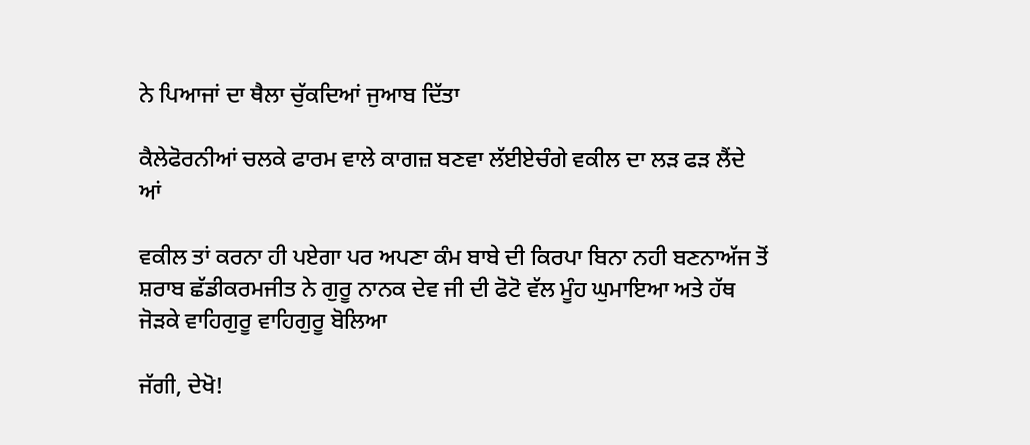ਨੇ ਪਿਆਜਾਂ ਦਾ ਥੈਲਾ ਚੁੱਕਦਿਆਂ ਜੁਆਬ ਦਿੱਤਾ

ਕੈਲੇਫੋਰਨੀਆਂ ਚਲਕੇ ਫਾਰਮ ਵਾਲੇ ਕਾਗਜ਼ ਬਣਵਾ ਲੱਈਏਚੰਗੇ ਵਕੀਲ ਦਾ ਲੜ ਫੜ ਲੈਂਦੇ ਆਂ

ਵਕੀਲ ਤਾਂ ਕਰਨਾ ਹੀ ਪਏਗਾ ਪਰ ਅਪਣਾ ਕੰਮ ਬਾਬੇ ਦੀ ਕਿਰਪਾ ਬਿਨਾ ਨਹੀ ਬਣਨਾਅੱਜ ਤੋਂ ਸ਼ਰਾਬ ਛੱਡੀਕਰਮਜੀਤ ਨੇ ਗੁਰੂ ਨਾਨਕ ਦੇਵ ਜੀ ਦੀ ਫੋਟੋ ਵੱਲ ਮੂੰਹ ਘੁਮਾਇਆ ਅਤੇ ਹੱਥ ਜੋੜਕੇ ਵਾਹਿਗੁਰੂ ਵਾਹਿਗੁਰੂ ਬੋਲਿਆ

ਜੱਗੀ, ਦੇਖੋ!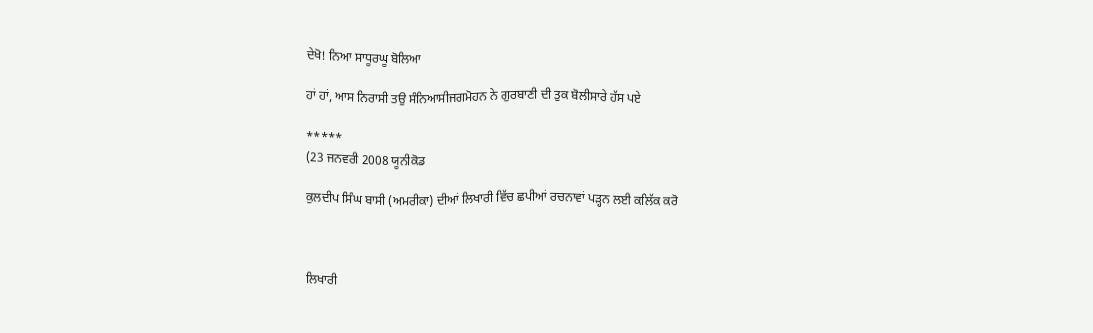ਦੇਖੋ! ਨਿਆ ਸਾਧੂਰਘੂ ਬੋਲਿਆ

ਹਾਂ ਹਾਂ, ਆਸ ਨਿਰਾਸੀ ਤਉ ਸੰਨਿਆਸੀਜਗਮੋਹਨ ਨੇ ਗੁਰਬਾਣੀ ਦੀ ਤੁਕ ਬੋਲੀਸਾਰੇ ਹੱਸ ਪਏ

*****
(23 ਜਨਵਰੀ 2008 ਯੂਨੀਕੋਡ

ਕੁਲਦੀਪ ਸਿੰਘ ਬਾਸੀ (ਅਮਰੀਕਾ) ਦੀਆਂ ਲਿਖਾਰੀ ਵਿੱਚ ਛਪੀਆਂ ਰਚਨਾਵਾਂ ਪੜ੍ਹਨ ਲਈ ਕਲਿੱਕ ਕਰੋ



ਲਿਖਾਰੀ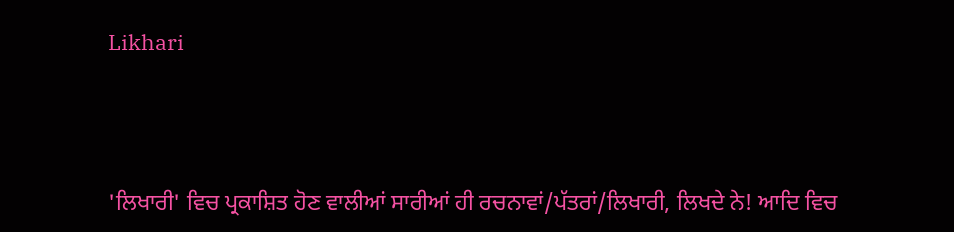Likhari



'ਲਿਖਾਰੀ' ਵਿਚ ਪ੍ਰਕਾਸ਼ਿਤ ਹੋਣ ਵਾਲੀਆਂ ਸਾਰੀਆਂ ਹੀ ਰਚਨਾਵਾਂ/ਪੱਤਰਾਂ/ਲਿਖਾਰੀ, ਲਿਖਦੇ ਨੇ! ਆਦਿ ਵਿਚ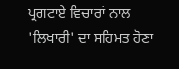ਪ੍ਰਗਟਾਏ ਵਿਚਾਰਾਂ ਨਾਲ 'ਲਿਖਾਰੀ' ਦਾ ਸਹਿਮਤ ਹੋਣਾ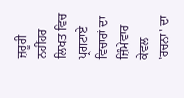ਜ਼ਰੂਰੀ ਨਹੀਂਹਰ ਲਿਖਤ ਵਿਚ ਪ੍ਰਗਟਾਏ ਵਿਚਾਰਾਂ ਦਾ ਜ਼ਿੰਮੇਵਾਰ ਕੇਵਲ 'ਰਚਨਾ' ਦਾ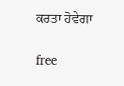ਕਰਤਾ ਹੋਵੇਗਾ

free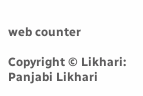web counter

Copyright © Likhari: Panjabi Likhari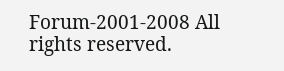Forum-2001-2008 All rights reserved.